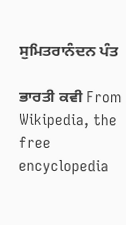ਸੁਮਿਤਰਾਨੰਦਨ ਪੰਤ

ਭਾਰਤੀ ਕਵੀ From Wikipedia, the free encyclopedia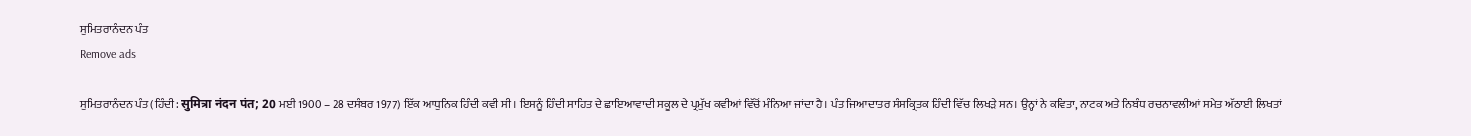ਸੁਮਿਤਰਾਨੰਦਨ ਪੰਤ
Remove ads

ਸੁਮਿਤਰਾਨੰਦਨ ਪੰਤ (ਹਿੰਦੀ: सुमित्रा नंदन पंत; 20 ਮਈ 1900 – 28 ਦਸੰਬਰ 1977) ਇੱਕ ਆਧੁਨਿਕ ਹਿੰਦੀ ਕਵੀ ਸੀ। ਇਸਨੂੰ ਹਿੰਦੀ ਸਾਹਿਤ ਦੇ ਛਾਇਆਵਾਦੀ ਸਕੂਲ ਦੇ ਪ੍ਰਮੁੱਖ ਕਵੀਆਂ ਵਿੱਚੋਂ ਮੰਨਿਆ ਜਾਂਦਾ ਹੈ। ਪੰਤ ਜਿਆਦਾਤਰ ਸੰਸਕ੍ਰਿਤਕ ਹਿੰਦੀ ਵਿੱਚ ਲਿਖੜੇ ਸਨ। ਉਨ੍ਹਾਂ ਨੇ ਕਵਿਤਾ, ਨਾਟਕ ਅਤੇ ਨਿਬੰਧ ਰਚਨਾਵਲੀਆਂ ਸਮੇਤ ਅੱਠਾਈ ਲਿਖਤਾਂ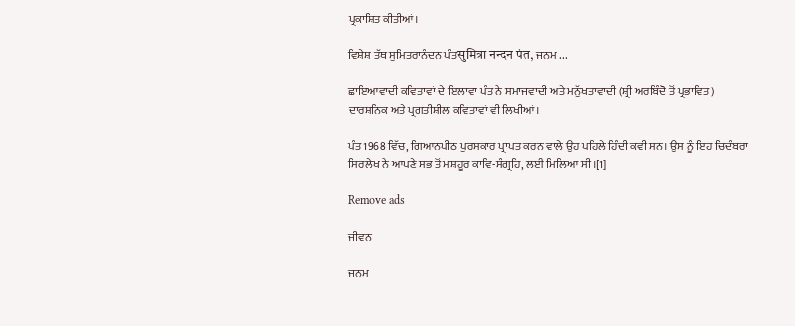ਪ੍ਰਕਾਸ਼ਿਤ ਕੀਤੀਆਂ।

ਵਿਸ਼ੇਸ਼ ਤੱਥ ਸੁਮਿਤਰਾਨੰਦਨ ਪੰਤसुमित्रा नन्‍दन पंत, ਜਨਮ ...

ਛਾਇਆਵਾਦੀ ਕਵਿਤਾਵਾਂ ਦੇ ਇਲਾਵਾ ਪੰਤ ਨੇ ਸਮਾਜਵਾਦੀ ਅਤੇ ਮਨੁੱਖਤਾਵਾਦੀ (ਸ਼੍ਰੀ ਅਰਬਿੰਦੋ ਤੋਂ ਪ੍ਰਭਾਵਿਤ) ਦਾਰਸ਼ਨਿਕ ਅਤੇ ਪ੍ਰਗਤੀਸ਼ੀਲ ਕਵਿਤਾਵਾਂ ਵੀ ਲਿਖੀਆਂ।

ਪੰਤ 1968 ਵਿੱਚ, ਗਿਆਨਪੀਠ ਪੁਰਸਕਾਰ ਪ੍ਰਾਪਤ ਕਰਨ ਵਾਲੇ ਉਹ ਪਹਿਲੇ ਹਿੰਦੀ ਕਵੀ ਸਨ। ਉਸ ਨੂੰ ਇਹ ਚਿਦੰਬਰਾ ਸਿਰਲੇਖ ਨੇ ਆਪਣੇ ਸਭ ਤੋਂ ਮਸ਼ਹੂਰ ਕਾਵਿ-ਸੰਗ੍ਰਹਿ, ਲਈ ਮਿਲਿਆ ਸੀ।[1]

Remove ads

ਜੀਵਨ

ਜਨਮ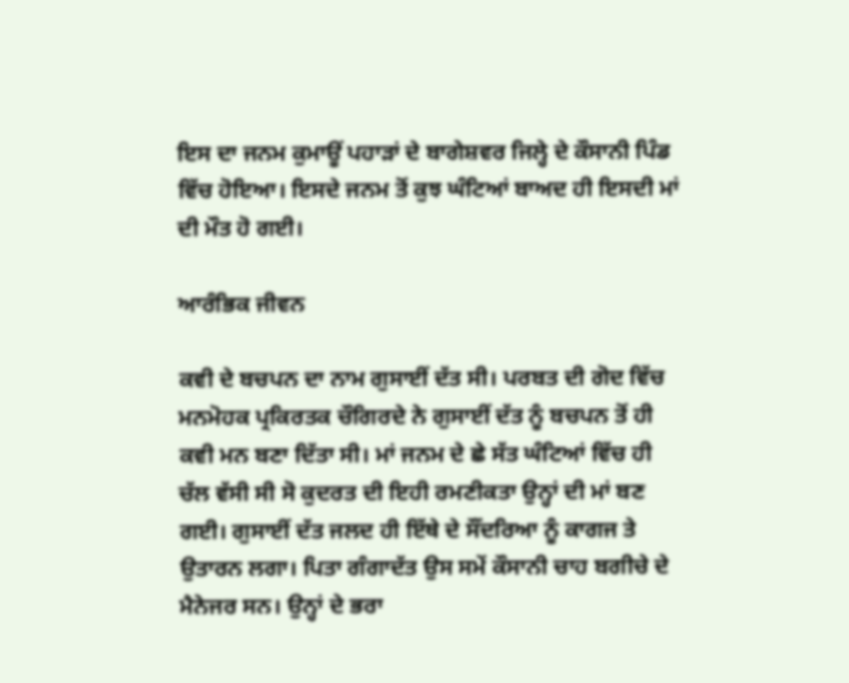ਇਸ ਦਾ ਜਨਮ ਕੁਮਾਊਂ ਪਹਾੜਾਂ ਦੇ ਬਾਗੇਸ਼ਵਰ ਜਿਲ੍ਹੇ ਦੇ ਕੌਸਾਨੀ ਪਿੰਡ ਵਿੱਚ ਹੋਇਆ। ਇਸਦੇ ਜਨਮ ਤੋਂ ਕੁਝ ਘੰਟਿਆਂ ਬਾਅਦ ਹੀ ਇਸਦੀ ਮਾਂ ਦੀ ਮੌਤ ਹੋ ਗਈ।

ਆਰੰਭਿਕ ਜੀਵਨ

ਕਵੀ ਦੇ ਬਚਪਨ ਦਾ ਨਾਮ ਗੁਸਾਈਂ ਦੱਤ ਸੀ। ਪਰਬਤ ਦੀ ਗੋਦ ਵਿੱਚ ਮਨਮੋਹਕ ਪ੍ਰਕਿਰਤਕ ਚੌਗਿਰਦੇ ਨੇ ਗੁਸਾਈਂ ਦੱਤ ਨੂੰ ਬਚਪਨ ਤੋਂ ਹੀ ਕਵੀ ਮਨ ਬਣਾ ਦਿੱਤਾ ਸੀ। ਮਾਂ ਜਨਮ ਦੇ ਛੇ ਸੱਤ ਘੰਟਿਆਂ ਵਿੱਚ ਹੀ ਚੱਲ ਵੱਸੀ ਸੀ ਸੋ ਕੁਦਰਤ ਦੀ ਇਹੀ ਰਮਣੀਕਤਾ ਉਨ੍ਹਾਂ ਦੀ ਮਾਂ ਬਣ ਗਈ। ਗੁਸਾਈਂ ਦੱਤ ਜਲਦ ਹੀ ਇੱਥੇ ਦੇ ਸੌਂਦਰਿਆ ਨੂੰ ਕਾਗਜ ਤੇ ਉਤਾਰਨ ਲਗਾ। ਪਿਤਾ ਗੰਗਾਦੱਤ ਉਸ ਸਮੇਂ ਕੌਸਾਨੀ ਚਾਹ ਬਗੀਚੇ ਦੇ ਮੈਨੇਜਰ ਸਨ। ਉਨ੍ਹਾਂ ਦੇ ਭਰਾ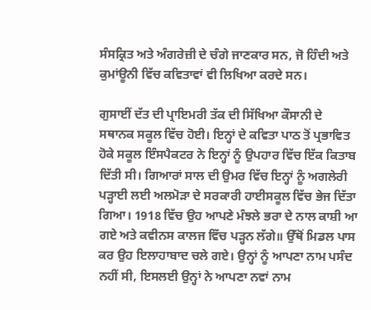ਸੰਸਕ੍ਰਿਤ ਅਤੇ ਅੰਗਰੇਜ਼ੀ ਦੇ ਚੰਗੇ ਜਾਣਕਾਰ ਸਨ, ਜੋ ਹਿੰਦੀ ਅਤੇ ਕੁਮਾਂਊਨੀ ਵਿੱਚ ਕਵਿਤਾਵਾਂ ਵੀ ਲਿਖਿਆ ਕਰਦੇ ਸਨ।

ਗੁਸਾਈਂ ਦੱਤ ਦੀ ਪ੍ਰਾਇਮਰੀ ਤੱਕ ਦੀ ਸਿੱਖਿਆ ਕੌਸਾਨੀ ਦੇ ਸਥਾਨਕ ਸਕੂਲ ਵਿੱਚ ਹੋਈ। ਇਨ੍ਹਾਂ ਦੇ ਕਵਿਤਾ ਪਾਠ ਤੋਂ ਪ੍ਰਭਾਵਿਤ ਹੋਕੇ ਸਕੂਲ ਇੰਸਪੈਕਟਰ ਨੇ ਇਨ੍ਹਾਂ ਨੂੰ ਉਪਹਾਰ ਵਿੱਚ ਇੱਕ ਕਿਤਾਬ ਦਿੱਤੀ ਸੀ। ਗਿਆਰਾਂ ਸਾਲ ਦੀ ਉਮਰ ਵਿੱਚ ਇਨ੍ਹਾਂ ਨੂੰ ਅਗਲੇਰੀ ਪੜ੍ਹਾਈ ਲਈ ਅਲਮੋੜਾ ਦੇ ਸਰਕਾਰੀ ਹਾਈਸਕੂਲ ਵਿੱਚ ਭੇਜ ਦਿੱਤਾ ਗਿਆ। 1918 ਵਿੱਚ ਉਹ ਆਪਣੇ ਮੰਝਲੇ ਭਰਾ ਦੇ ਨਾਲ ਕਾਸ਼ੀ ਆ ਗਏ ਅਤੇ ਕਵੀਨਸ ਕਾਲਜ ਵਿੱਚ ਪੜ੍ਹਨ ਲੱਗੇ॥ ਉੱਥੋਂ ਮਿਡਲ ਪਾਸ ਕਰ ਉਹ ਇਲਾਹਾਬਾਦ ਚਲੇ ਗਏ। ਉਨ੍ਹਾਂ ਨੂੰ ਆਪਣਾ ਨਾਮ ਪਸੰਦ ਨਹੀਂ ਸੀ, ਇਸਲਈ ਉਨ੍ਹਾਂ ਨੇ ਆਪਣਾ ਨਵਾਂ ਨਾਮ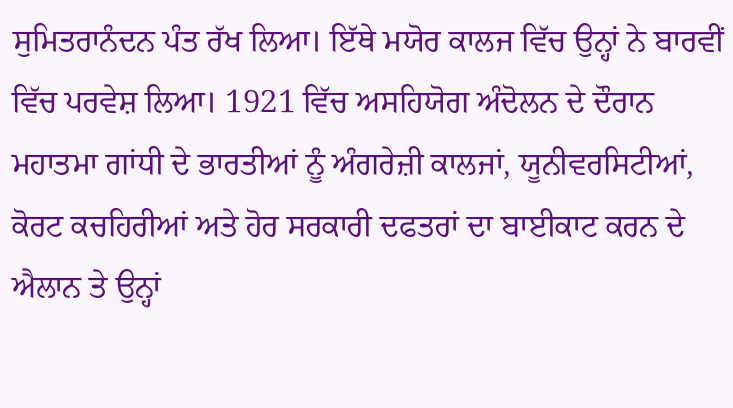ਸੁਮਿਤਰਾਨੰਦਨ ਪੰਤ ਰੱਖ ਲਿਆ। ਇੱਥੇ ਮਯੋਰ ਕਾਲਜ ਵਿੱਚ ਉਨ੍ਹਾਂ ਨੇ ਬਾਰਵੀਂ ਵਿੱਚ ਪਰਵੇਸ਼ ਲਿਆ। 1921 ਵਿੱਚ ਅਸਹਿਯੋਗ ਅੰਦੋਲਨ ਦੇ ਦੌਰਾਨ ਮਹਾਤਮਾ ਗਾਂਧੀ ਦੇ ਭਾਰਤੀਆਂ ਨੂੰ ਅੰਗਰੇਜ਼ੀ ਕਾਲਜਾਂ, ਯੂਨੀਵਰਸਿਟੀਆਂ, ਕੋਰਟ ਕਚਹਿਰੀਆਂ ਅਤੇ ਹੋਰ ਸਰਕਾਰੀ ਦਫਤਰਾਂ ਦਾ ਬਾਈਕਾਟ ਕਰਨ ਦੇ ਐਲਾਨ ਤੇ ਉਨ੍ਹਾਂ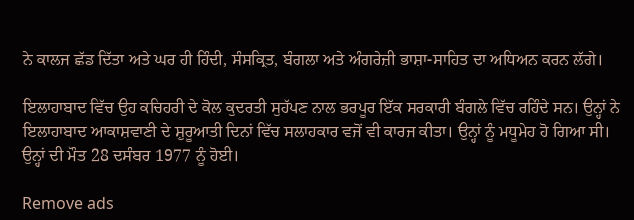ਨੇ ਕਾਲਜ ਛੱਡ ਦਿੱਤਾ ਅਤੇ ਘਰ ਹੀ ਹਿੰਦੀ, ਸੰਸਕ੍ਰਿਤ, ਬੰਗਲਾ ਅਤੇ ਅੰਗਰੇਜ਼ੀ ਭਾਸ਼ਾ-ਸਾਹਿਤ ਦਾ ਅਧਿਅਨ ਕਰਨ ਲੱਗੇ।

ਇਲਾਹਾਬਾਦ ਵਿੱਚ ਉਹ ਕਚਿਹਰੀ ਦੇ ਕੋਲ ਕੁਦਰਤੀ ਸੁਹੱਪਣ ਨਾਲ ਭਰਪੂਰ ਇੱਕ ਸਰਕਾਰੀ ਬੰਗਲੇ ਵਿੱਚ ਰਹਿੰਦੇ ਸਨ। ਉਨ੍ਹਾਂ ਨੇ ਇਲਾਹਾਬਾਦ ਆਕਾਸ਼ਵਾਣੀ ਦੇ ਸ਼ੁਰੂਆਤੀ ਦਿਨਾਂ ਵਿੱਚ ਸਲਾਹਕਾਰ ਵਜੋਂ ਵੀ ਕਾਰਜ ਕੀਤਾ। ਉਨ੍ਹਾਂ ਨੂੰ ਮਧੂਮੇਹ ਹੋ ਗਿਆ ਸੀ। ਉਨ੍ਹਾਂ ਦੀ ਮੌਤ 28 ਦਸੰਬਰ 1977 ਨੂੰ ਹੋਈ।

Remove ads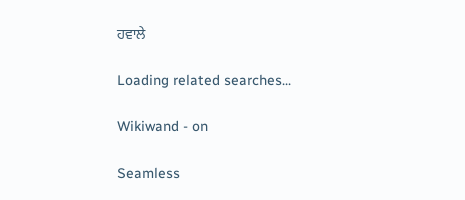ਹਵਾਲੇ

Loading related searches...

Wikiwand - on

Seamless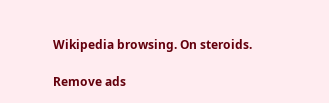Wikipedia browsing. On steroids.

Remove ads